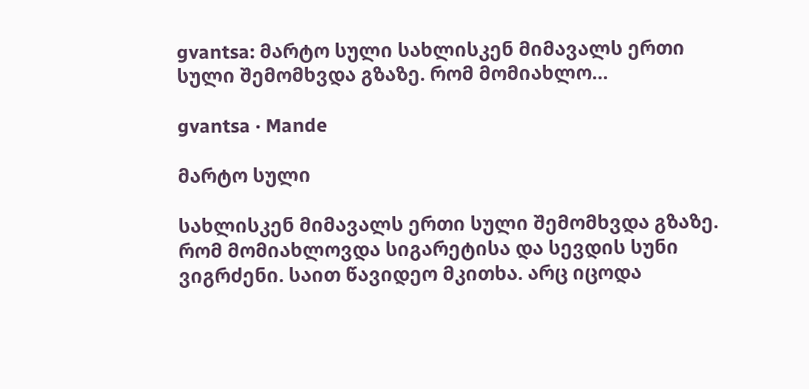gvantsa: მარტო სული სახლისკენ მიმავალს ერთი სული შემომხვდა გზაზე. რომ მომიახლო…

gvantsa · Mande

მარტო სული

სახლისკენ მიმავალს ერთი სული შემომხვდა გზაზე. რომ მომიახლოვდა სიგარეტისა და სევდის სუნი ვიგრძენი. საით წავიდეო მკითხა. არც იცოდა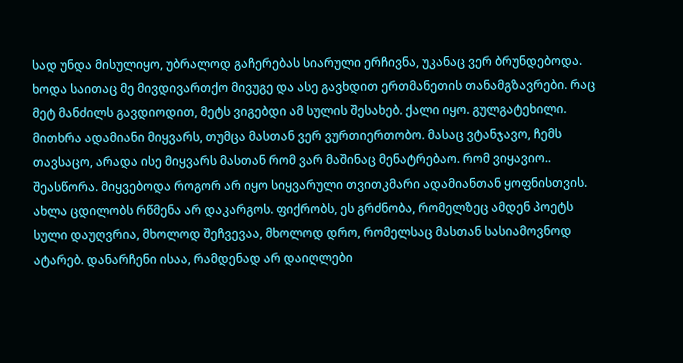სად უნდა მისულიყო, უბრალოდ გაჩერებას სიარული ერჩივნა, უკანაც ვერ ბრუნდებოდა. ხოდა საითაც მე მივდივართქო მივუგე და ასე გავხდით ერთმანეთის თანამგზავრები. რაც მეტ მანძილს გავდიოდით, მეტს ვიგებდი ამ სულის შესახებ. ქალი იყო. გულგატეხილი. მითხრა ადამიანი მიყვარს, თუმცა მასთან ვერ ვურთიერთობო. მასაც ვტანჯავო, ჩემს თავსაცო, არადა ისე მიყვარს მასთან რომ ვარ მაშინაც მენატრებაო. რომ ვიყავიო.. შეასწორა. მიყვებოდა როგორ არ იყო სიყვარული თვითკმარი ადამიანთან ყოფნისთვის. ახლა ცდილობს რწმენა არ დაკარგოს. ფიქრობს, ეს გრძნობა, რომელზეც ამდენ პოეტს სული დაუღვრია, მხოლოდ შეჩვევაა, მხოლოდ დრო, რომელსაც მასთან სასიამოვნოდ ატარებ. დანარჩენი ისაა, რამდენად არ დაიღლები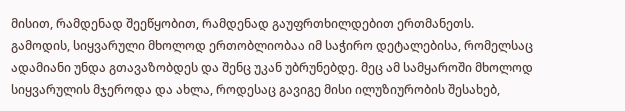მისით, რამდენად შეეწყობით, რამდენად გაუფრთხილდებით ერთმანეთს. გამოდის, სიყვარული მხოლოდ ერთობლიობაა იმ საჭირო დეტალებისა, რომელსაც ადამიანი უნდა გთავაზობდეს და შენც უკან უბრუნებდე. მეც ამ სამყაროში მხოლოდ სიყვარულის მჯეროდა და ახლა, როდესაც გავიგე მისი ილუზიურობის შესახებ,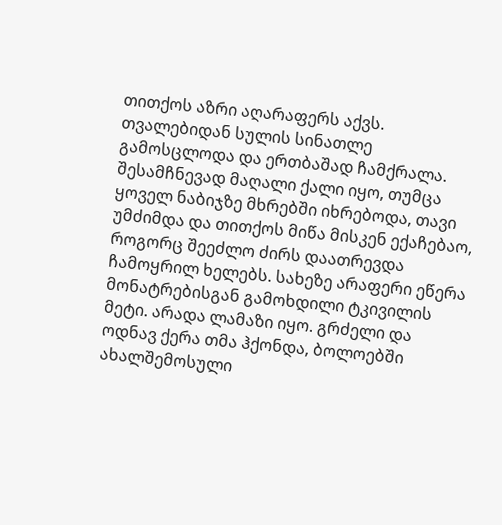თითქოს აზრი აღარაფერს აქვს. თვალებიდან სულის სინათლე გამოსცლოდა და ერთბაშად ჩამქრალა. შესამჩნევად მაღალი ქალი იყო, თუმცა ყოველ ნაბიჯზე მხრებში იხრებოდა, თავი უმძიმდა და თითქოს მიწა მისკენ ექაჩებაო, როგორც შეეძლო ძირს დაათრევდა ჩამოყრილ ხელებს. სახეზე არაფერი ეწერა მონატრებისგან გამოხდილი ტკივილის მეტი. არადა ლამაზი იყო. გრძელი და ოდნავ ქერა თმა ჰქონდა, ბოლოებში ახალშემოსული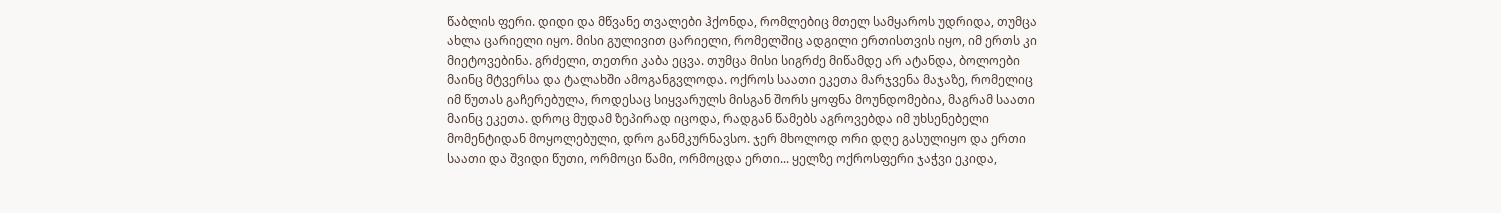წაბლის ფერი. დიდი და მწვანე თვალები ჰქონდა, რომლებიც მთელ სამყაროს უდრიდა, თუმცა ახლა ცარიელი იყო. მისი გულივით ცარიელი, რომელშიც ადგილი ერთისთვის იყო, იმ ერთს კი მიეტოვებინა. გრძელი, თეთრი კაბა ეცვა. თუმცა მისი სიგრძე მიწამდე არ ატანდა, ბოლოები მაინც მტვერსა და ტალახში ამოგანგვლოდა. ოქროს საათი ეკეთა მარჯვენა მაჯაზე, რომელიც იმ წუთას გაჩერებულა, როდესაც სიყვარულს მისგან შორს ყოფნა მოუნდომებია, მაგრამ საათი მაინც ეკეთა. დროც მუდამ ზეპირად იცოდა, რადგან წამებს აგროვებდა იმ უხსენებელი მომენტიდან მოყოლებული, დრო განმკურნავსო. ჯერ მხოლოდ ორი დღე გასულიყო და ერთი საათი და შვიდი წუთი, ორმოცი წამი, ორმოცდა ერთი... ყელზე ოქროსფერი ჯაჭვი ეკიდა,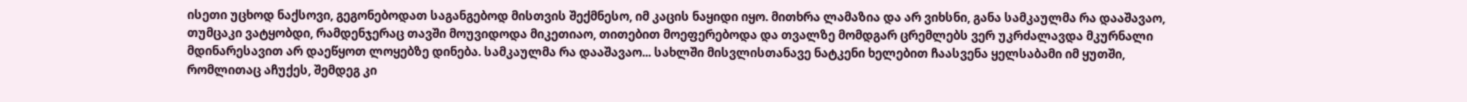ისეთი უცხოდ ნაქსოვი, გეგონებოდათ საგანგებოდ მისთვის შექმნესო, იმ კაცის ნაყიდი იყო. მითხრა ლამაზია და არ ვიხსნი, განა სამკაულმა რა დააშავაო, თუმცაკი ვატყობდი, რამდენჯერაც თავში მოუვიდოდა მიკეთიაო, თითებით მოეფერებოდა და თვალზე მომდგარ ცრემლებს ვერ უკრძალავდა მკურნალი მდინარესავით არ დაეწყოთ ლოყებზე დინება. სამკაულმა რა დააშავაო... სახლში მისვლისთანავე ნატკენი ხელებით ჩაასვენა ყელსაბამი იმ ყუთში, რომლითაც აჩუქეს, შემდეგ კი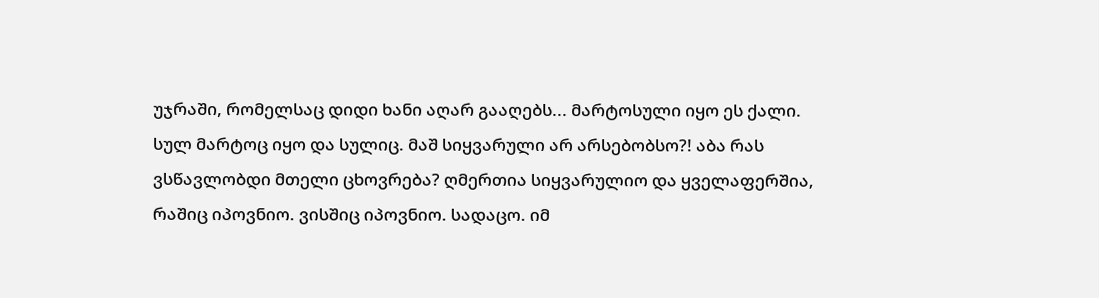უჯრაში, რომელსაც დიდი ხანი აღარ გააღებს... მარტოსული იყო ეს ქალი. სულ მარტოც იყო და სულიც. მაშ სიყვარული არ არსებობსო?! აბა რას ვსწავლობდი მთელი ცხოვრება? ღმერთია სიყვარულიო და ყველაფერშია, რაშიც იპოვნიო. ვისშიც იპოვნიო. სადაცო. იმ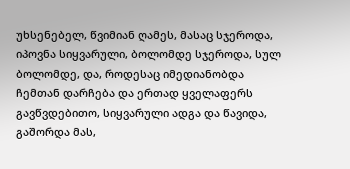უხსენებელ, წვიმიან ღამეს, მასაც სჯეროდა, იპოვნა სიყვარული, ბოლომდე სჯეროდა, სულ ბოლომდე, და, როდესაც იმედიანობდა ჩემთან დარჩება და ერთად ყველაფერს გავწვდებითო, სიყვარული ადგა და წავიდა, გაშორდა მას,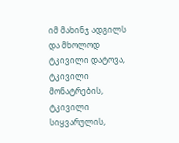იმ მახინჯ ადგილს და მხოლოდ ტკივილი დატოვა, ტკივილი მონატრების, ტკივილი სიყვარულის,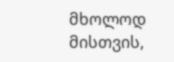მხოლოდ მისთვის,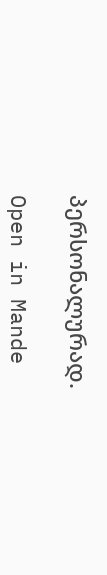პერსონალურად.

Open in Mande